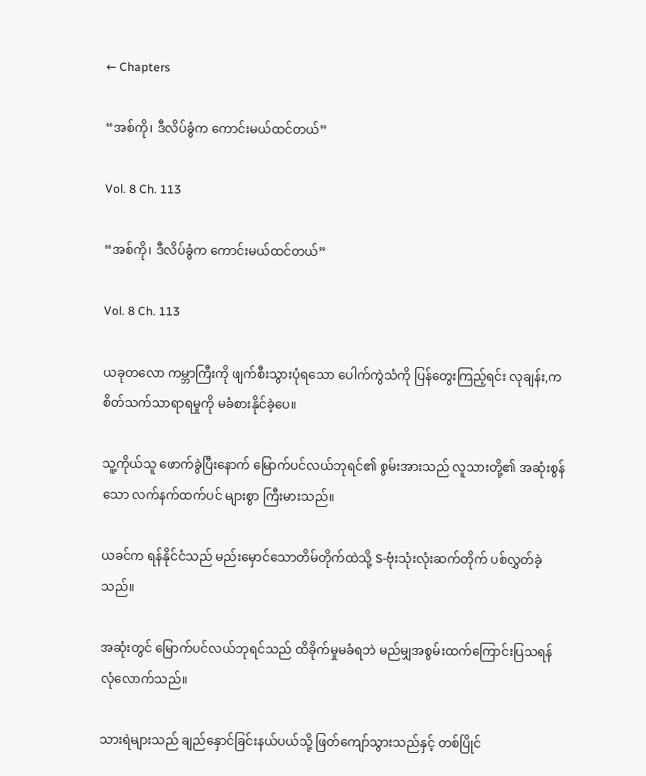← Chapters

“အစ်ကို၊ ဒီလိပ်ခွံက ကောင်းမယ်ထင်တယ်”

Vol. 8 Ch. 113

“အစ်ကို၊ ဒီလိပ်ခွံက ကောင်းမယ်ထင်တယ်”

Vol. 8 Ch. 113

ယခုတလော ကမ္ဘာကြီးကို ဖျက်စီးသွားပုံရသော ပေါက်ကွဲသံကို ပြန်တွေးကြည့်ရင်း လုချန်း,က စိတ်သက်သာရာရမှုကို မခံစားနိုင်ခဲ့ပေ။

သူ့ကိုယ်သူ ဖောက်ခွဲပြီးနောက် မြောက်ပင်လယ်ဘုရင်၏ စွမ်းအားသည် လူသားတို့၏ အဆုံးစွန်သော လက်နက်ထက်ပင် များစွာ ကြီးမားသည်။

ယခင်က ရန်နိုင်ငံသည် မည်းမှောင်သောတိမ်တိုက်ထဲသို့ S-ဗုံးသုံးလုံးဆက်တိုက် ပစ်လွှတ်ခဲ့သည်။

အဆုံးတွင် မြောက်ပင်လယ်ဘုရင်သည် ထိခိုက်မှုမခံရဘဲ မည်မျှအစွမ်းထက်ကြောင်းပြသရန် လုံလောက်သည်။

သားရဲများသည် ချည်နှောင်ခြင်းနယ်ပယ်သို့ ဖြတ်ကျော်သွားသည်နှင့် တစ်ပြိုင်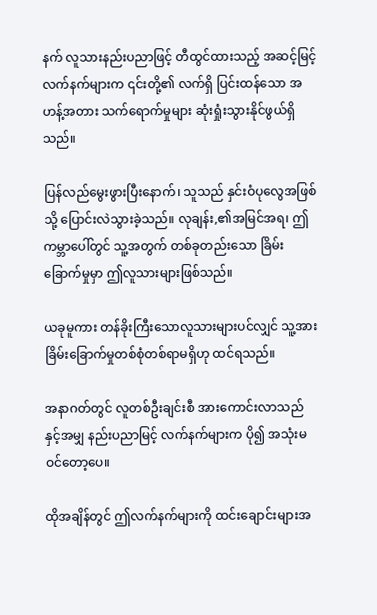နက် လူသားနည်းပညာဖြင့် တီထွင်ထားသည့် အဆင့်မြင့်လက်နက်များက ၎င်းတို့၏ လက်ရှိ ပြင်းထန်သော အဟန့်အတား သက်ရောက်မှုများ ဆုံးရှုံးသွားနိုင်ဖွယ်ရှိသည်။

ပြန်လည်မွေးဖွားပြီးနောက်၊ သူသည် နှင်းဝံပုလွေအဖြစ်သို့ ပြောင်းလဲသွားခဲ့သည်။ လုချန်း,၏အမြင်အရ၊ ဤကမ္ဘာပေါ်တွင် သူ့အတွက် တစ်ခုတည်းသော ခြိမ်းခြောက်မှုမှာ ဤလူသားများဖြစ်သည်။

ယခုမူကား တန်ခိုးကြီးသောလူသားများပင်လျှင် သူ့အား ခြိမ်းခြောက်မှုတစ်စုံတစ်ရာမရှိဟု ထင်ရသည်။

အနာဂတ်တွင် လူတစ်ဦးချင်းစီ အားကောင်းလာသည်နှင့်အမျှ နည်းပညာမြင့် လက်နက်များက ပို၍ အသုံးမဝင်တော့ပေ။

ထိုအချိန်တွင် ဤလက်နက်များကို ထင်းချောင်းများအ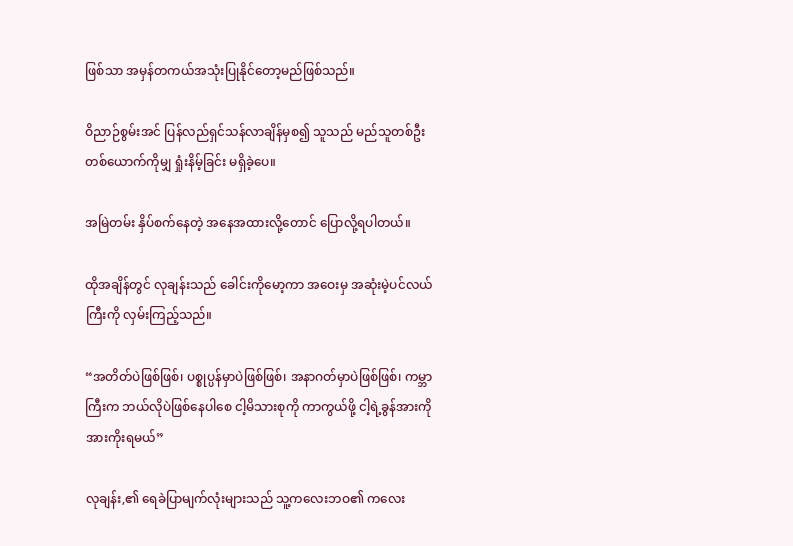ဖြစ်သာ အမှန်တကယ်အသုံးပြုနိုင်တော့မည်ဖြစ်သည်။

ဝိညာဉ်စွမ်းအင် ပြန်လည်ရှင်သန်လာချိန်မှစ၍ သူသည် မည်သူတစ်ဦးတစ်ယောက်ကိုမျှ ရှုံးနိမ့်ခြင်း မရှိခဲ့ပေ။

အမြဲတမ်း နှိပ်စက်နေတဲ့ အနေအထားလို့တောင် ပြောလို့ရပါတယ်။

ထိုအချိန်တွင် လုချန်းသည် ခေါင်းကိုမော့ကာ အဝေးမှ အဆုံးမဲ့ပင်လယ်ကြီးကို လှမ်းကြည့်သည်။

“အတိတ်ပဲဖြစ်ဖြစ်၊ ပစ္စုပ္ပန်မှာပဲဖြစ်ဖြစ်၊ အနာဂတ်မှာပဲဖြစ်ဖြစ်၊ ကမ္ဘာကြီးက ဘယ်လိုပဲဖြစ်နေပါစေ ငါ့မိသားစုကို ကာကွယ်ဖို့ ငါ့ရဲ့ခွန်အားကို အားကိုးရမယ်”

လုချန်း,၏ ရေခဲပြာမျက်လုံးများသည် သူ့ကလေးဘဝ၏ ကလေး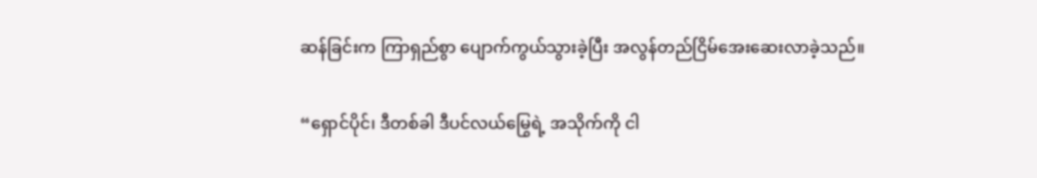ဆန်ခြင်းက ကြာရှည်စွာ ပျောက်ကွယ်သွားခဲ့ပြီး အလွန်တည်ငြိမ်အေးဆေးလာခဲ့သည်။

“ရှောင်ပိုင်၊ ဒီတစ်ခါ ဒီပင်လယ်မြွေရဲ့ အသိုက်ကို ငါ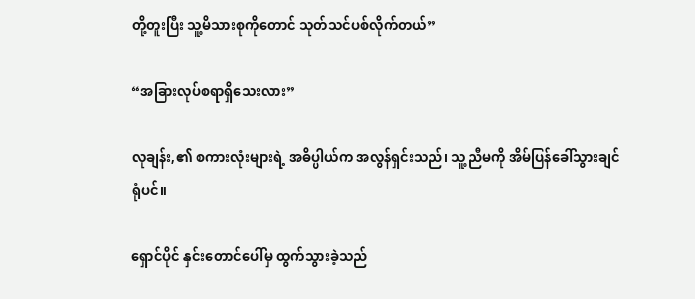တို့တူးပြီး သူ့မိသားစုကိုတောင် သုတ်သင်ပစ်လိုက်တယ်”

“အခြားလုပ်စရာရှိသေးလား”

လုချန်း,၏ စကားလုံးများရဲ့ အဓိပ္ပါယ်က အလွန်ရှင်းသည်၊ သူ့ညီမကို အိမ်ပြန်ခေါ်သွားချင်ရုံပင်။

ရှောင်ပိုင် နှင်းတောင်ပေါ်မှ ထွက်သွားခဲ့သည်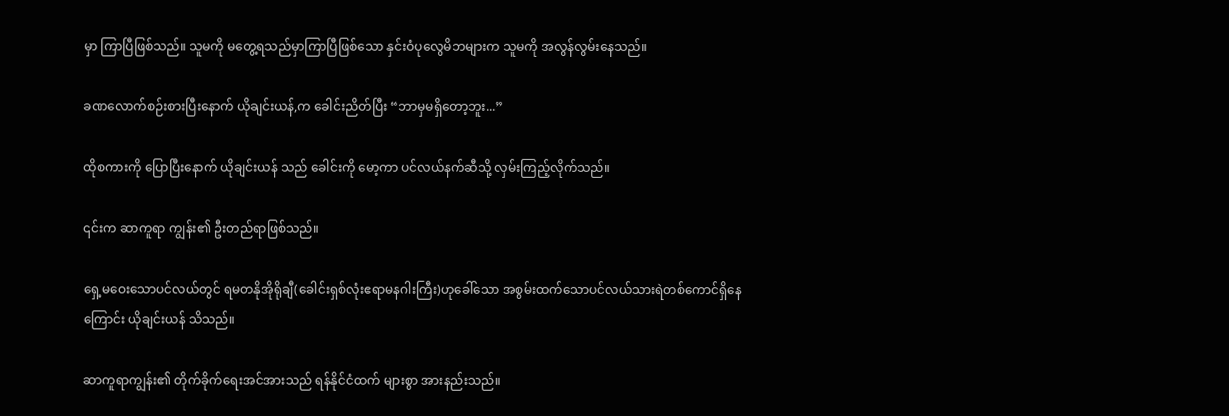မှာ ကြာပြီဖြစ်သည်။ သူမကို မတွေ့ရသည်မှာကြာပြီဖြစ်သော နှင်းဝံပုလွေမိဘများက သူမကို အလွန်လွမ်းနေသည်။

ခဏလောက်စဉ်းစားပြီးနောက် ယိုချင်းယန်,က ခေါင်းညိတ်ပြီး “ဘာမှမရှိတော့ဘူး...”

ထိုစကားကို ပြောပြီးနောက် ယိုချင်းယန် သည် ခေါင်းကို မော့ကာ ပင်လယ်နက်ဆီသို့ လှမ်းကြည့်လိုက်သည်။

၎င်းက ဆာကူရာ ကျွန်း၏ ဦးတည်ရာဖြစ်သည်။

ရှေ့မဝေးသောပင်လယ်တွင် ရမတနိုအိုရိုချီ(ခေါင်းရှစ်လုံးဧရာမနဂါးကြီး)ဟုခေါ်သော အစွမ်းထက်သောပင်လယ်သားရဲတစ်ကောင်ရှိနေကြောင်း ယိုချင်းယန် သိသည်။

ဆာကူရာကျွန်း၏ တိုက်ခိုက်ရေးအင်အားသည် ရန်နိုင်ငံထက် များစွာ အားနည်းသည်။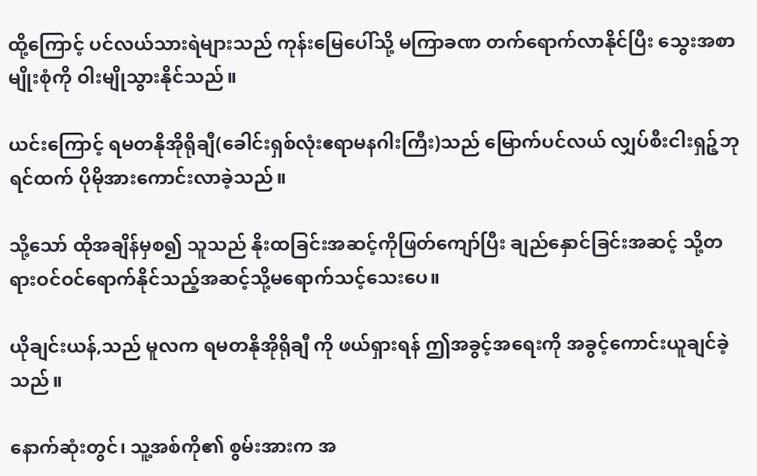ထို့ကြောင့် ပင်လယ်သားရဲများသည် ကုန်းမြေပေါ်သို့ မကြာခဏ တက်ရောက်လာနိုင်ပြီး သွေးအစာမျိုးစုံကို ဝါးမျိုသွားနိုင်သည်။

ယင်းကြောင့် ရမတနိုအိုရိုချီ(ခေါင်းရှစ်လုံးဧရာမနဂါးကြီး)သည် မြောက်ပင်လယ် လျှပ်စီးငါးရှဉ့်ဘုရင်ထက် ပိုမိုအားကောင်းလာခဲ့သည်။

သို့သော် ထိုအချိန်မှစ၍ သူသည် နိုးထခြင်းအဆင့်ကိုဖြတ်ကျော်ပြီး ချည်နှောင်ခြင်းအဆင့် သို့တရားဝင်ဝင်ရောက်နိုင်သည့်အဆင့်သို့မရောက်သင့်သေးပေ။

ယိုချင်းယန်,သည် မူလက ရမတနိုအိုရိုချီ ကို ဖယ်ရှားရန် ဤအခွင့်အရေးကို အခွင့်ကောင်းယူချင်ခဲ့သည်။

နောက်ဆုံးတွင်၊ သူ့အစ်ကို၏ စွမ်းအားက အ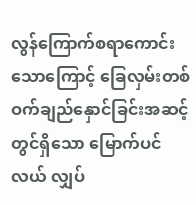လွန်ကြောက်စရာကောင်းသောကြောင့် ခြေလှမ်းတစ်ဝက်ချည်နှောင်ခြင်းအဆင့်တွင်ရှိသော မြောက်ပင်လယ် လျှပ်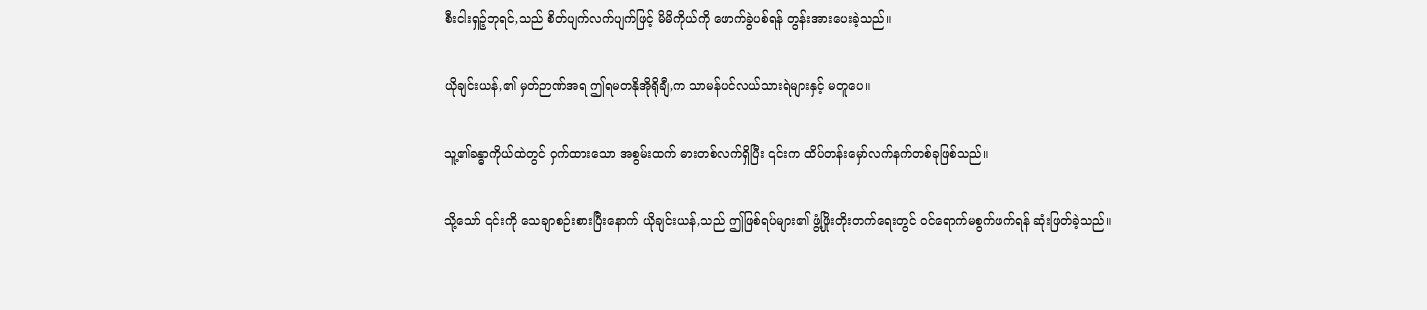စီးငါးရှဉ့်ဘုရင်,သည် စိတ်ပျက်လက်ပျက်ဖြင့် မိမိကိုယ်ကို ဖောက်ခွဲပစ်ရန် တွန်းအားပေးခဲ့သည်။

ယိုချင်းယန်,၏ မှတ်ဉာဏ်အရ ဤရမတနိုအိုရိုချီ,က သာမန်ပင်လယ်သားရဲများနှင့် မတူပေ။

သူ့၏ခန္ဓာကိုယ်ထဲတွင် ဝှက်ထားသော အစွမ်းထက် ဓားတစ်လက်ရှိပြီး ၎င်းက ထိပ်တန်းမှော်လက်နက်တစ်ခုဖြစ်သည်။

သို့သော် ၎င်းကို သေချာစဉ်းစားပြီးနောက် ယိုချင်းယန်,သည် ဤဖြစ်ရပ်များ၏ ဖွံ့ဖြိုးတိုးတက်ရေးတွင် ဝင်ရောက်မစွက်ဖက်ရန် ဆုံးဖြတ်ခဲ့သည်။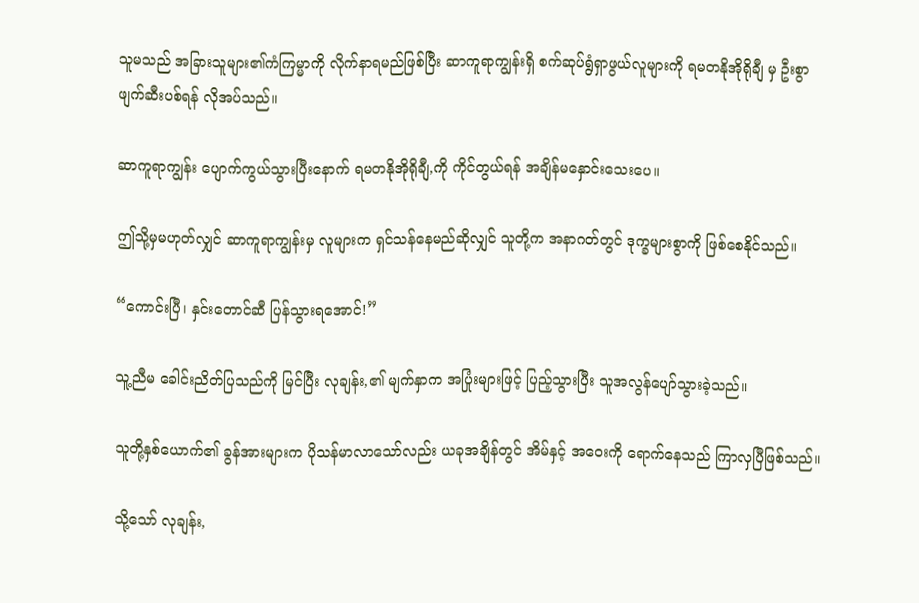သူမသည် အခြားသူများ၏ကံကြမ္မာကို လိုက်နာရမည်ဖြစ်ပြီး ဆာကူရာကျွန်းရှိ စက်ဆုပ်ရွံရှာဖွယ်လူများကို ရမတနိုအိုရိုချီ မှ ဦးစွာဖျက်ဆီးပစ်ရန် လိုအပ်သည်။

ဆာကူရာကျွန်း ပျောက်ကွယ်သွားပြီးနောက် ရမတနိုအိုရိုချီ,ကို ကိုင်တွယ်ရန် အချိန်မနှောင်းသေးပေ။

ဤသို့မှမဟုတ်လျှင် ဆာကူရာကျွန်းမှ လူများက ရှင်သန်နေမည်ဆိုလျှင် သူတို့က အနာဂတ်တွင် ဒုက္ခများစွာကို ဖြစ်စေနိုင်သည်။

“ကောင်းပြီ၊ နှင်းတောင်ဆီ ပြန်သွားရအောင်!”

သူ့ညီမ ခေါင်းညိတ်ပြသည်ကို မြင်ပြီး လုချန်း,၏ မျက်နှာက အပြုံးများဖြင့် ပြည့်သွားပြီး သူအလွန်ပျော်သွားခဲ့သည်။

သူတို့နှစ်ယောက်၏ ခွန်အားများက ပိုသန်မာလာသော်လည်း ယခုအချိန်တွင် အိမ်နှင့် အဝေးကို ရောက်နေသည် ကြာလှပြီဖြစ်သည်။

သို့သော် လုချန်း,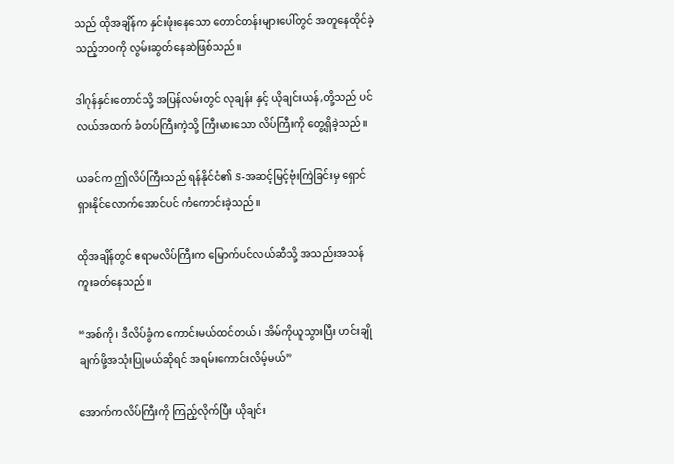သည် ထိုအချိန်က နှင်းဖုံးနေသော တောင်တန်းများပေါ်တွင် အတူနေထိုင်ခဲ့သည့်ဘဝကို လွမ်းဆွတ်နေဆဲဖြစ်သည်။

ဒါဂုန်နှင်းတောင်သို့ အပြန်လမ်းတွင် လုချန်း နှင့် ယိုချင်းယန်,တို့သည် ပင်လယ်အထက် ခံတပ်ကြီးကဲ့သို့ ကြီးမားသော လိပ်ကြီးကို တွေ့ရှိခဲ့သည်။

ယခင်က ဤလိပ်ကြီးသည် ရန်နိုင်ငံ၏ S-အဆင့်မြင့်ဗုံးကြဲခြင်းမှ ရှောင်ရှားနိုင်လောက်အောင်ပင် ကံကောင်းခဲ့သည်။

ထိုအချိန်တွင် ဧရာမလိပ်ကြီးက မြောက်ပင်လယ်ဆီသို့ အသည်းအသန် ကူးခတ်နေသည်။

“အစ်ကို၊ ဒီလိပ်ခွံက ကောင်းမယ်ထင်တယ်၊ အိမ်ကိုယူသွားပြီး ဟင်းချိုချက်ဖို့အသုံးပြုမယ်ဆိုရင် အရမ်းကောင်းလိမ့်မယ်”

အောက်ကလိပ်ကြီးကို ကြည့်လိုက်ပြီး ယိုချင်း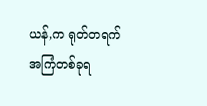ယန်,က ရုတ်တရက် အကြံတစ်ခုရ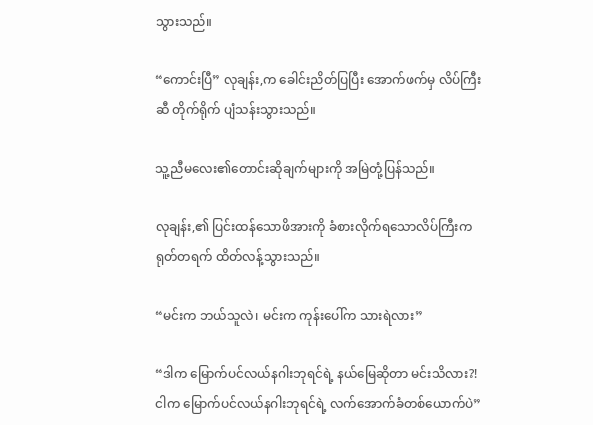သွားသည်။

“ကောင်းပြီ” လုချန်း,က ခေါင်းညိတ်ပြပြီး အောက်ဖက်မှ လိပ်ကြီးဆီ တိုက်ရိုက် ပျံသန်းသွားသည်။

သူ့ညီမလေး၏တောင်းဆိုချက်များကို အမြဲတုံ့ပြန်သည်။

လုချန်း,၏ ပြင်းထန်သောဖိအားကို ခံစားလိုက်ရသောလိပ်ကြီးက ရုတ်တရက် ထိတ်လန့်သွားသည်။

“မင်းက ဘယ်သူလဲ၊ မင်းက ကုန်းပေါ်က သားရဲလား”

“ဒါက မြောက်ပင်လယ်နဂါးဘုရင်ရဲ့ နယ်မြေဆိုတာ မင်းသိလား?! ငါက မြောက်ပင်လယ်နဂါးဘုရင်ရဲ့ လက်အောက်ခံတစ်ယောက်ပဲ”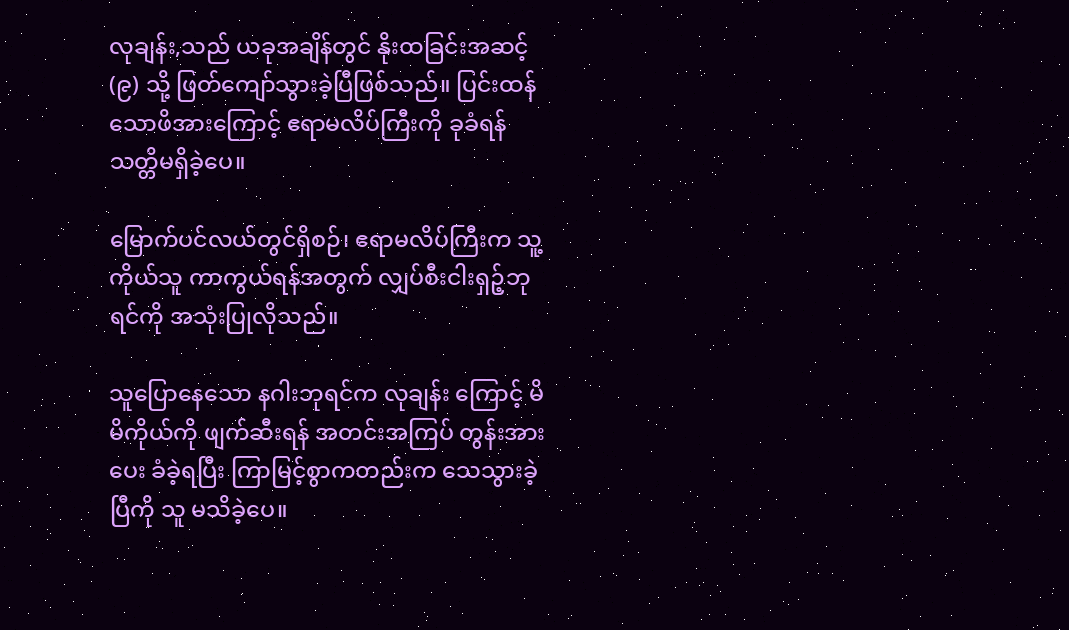လုချန်း,သည် ယခုအချိန်တွင် နိုးထခြင်းအဆင့် (၉) သို့ ဖြတ်ကျော်သွားခဲ့ပြီဖြစ်သည်။ ပြင်းထန်သောဖိအားကြောင့် ဧရာမလိပ်ကြီးကို ခုခံရန် သတ္တိမရှိခဲ့ပေ။

မြောက်ပင်လယ်တွင်ရှိစဉ်၊ ဧရာမလိပ်ကြီးက သူ့ကိုယ်သူ ကာကွယ်ရန်အတွက် လျှပ်စီးငါးရှဉ့်ဘုရင်ကို အသုံးပြုလိုသည်။

သူပြောနေသော နဂါးဘုရင်က လုချန်း ကြောင့် မိမိကိုယ်ကို ဖျက်ဆီးရန် အတင်းအကြပ် တွန်းအားပေး ခံခဲ့ရပြီး ကြာမြင့်စွာကတည်းက သေသွားခဲ့ပြီကို သူ မသိခဲ့ပေ။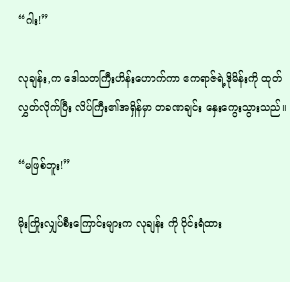“ဂါး!”

လုချန်း,က ဒေါသတကြီးဟိန်းဟောက်ကာ ဧကရာဇ်ရဲ့ဒိုမိန်းကို ထုတ်လွှတ်လိုက်ပြီး လိပ်ကြီး၏အရှိန်မှာ တခဏချင်း နှေးကွေးသွားသည်။

“မဖြစ်ဘူး!”

မိုးကြိုးလျှပ်စီးကြောင်းများက လုချန်း ကို ဝိုင်းရံထား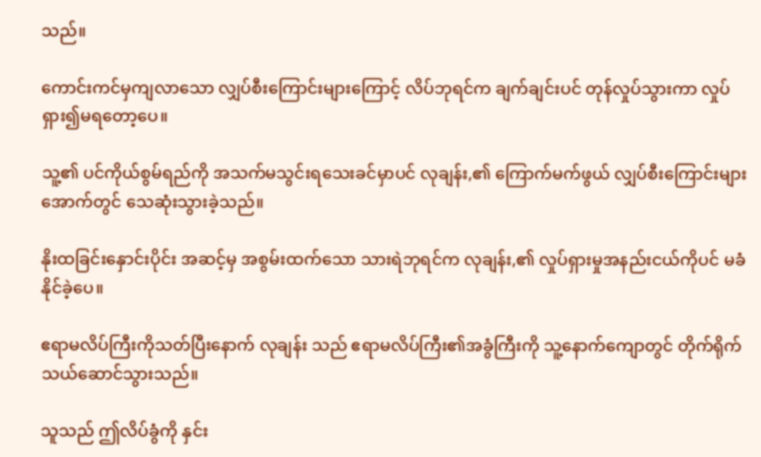သည်။

ကောင်းကင်မှကျလာသော လျှပ်စီးကြောင်းများကြောင့် လိပ်ဘုရင်က ချက်ချင်းပင် တုန်လှုပ်သွားကာ လှုပ်ရှား၍မရတော့ပေ။

သူ့၏ ပင်ကိုယ်စွမ်ရည်ကို အသက်မသွင်းရသေးခင်မှာပင် လုချန်း,၏ ကြောက်မက်ဖွယ် လျှပ်စီးကြောင်းများအောက်တွင် သေဆုံးသွားခဲ့သည်။

နိုးထခြင်းနှောင်းပိုင်း အဆင့်မှ အစွမ်းထက်သော သားရဲဘုရင်က လုချန်း,၏ လှုပ်ရှားမှုအနည်းငယ်ကိုပင် မခံနိုင်ခဲ့ပေ။

ဧရာမလိပ်ကြီးကိုသတ်ပြီးနောက် လုချန်း သည် ဧရာမလိပ်ကြီး၏အခွံကြီးကို သူ့နောက်ကျောတွင် တိုက်ရိုက်သယ်ဆောင်သွားသည်။

သူသည် ဤလိပ်ခွံကို နှင်း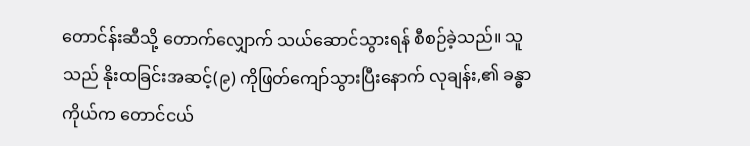တောင်န်းဆီသို့ တောက်လျှောက် သယ်ဆောင်သွားရန် စီစဉ်ခဲ့သည်။ သူသည် နိုးထခြင်းအဆင့်(၉) ကိုဖြတ်ကျော်သွားပြီးနောက် လုချန်း,၏ ခန္ဓာကိုယ်က တောင်ငယ်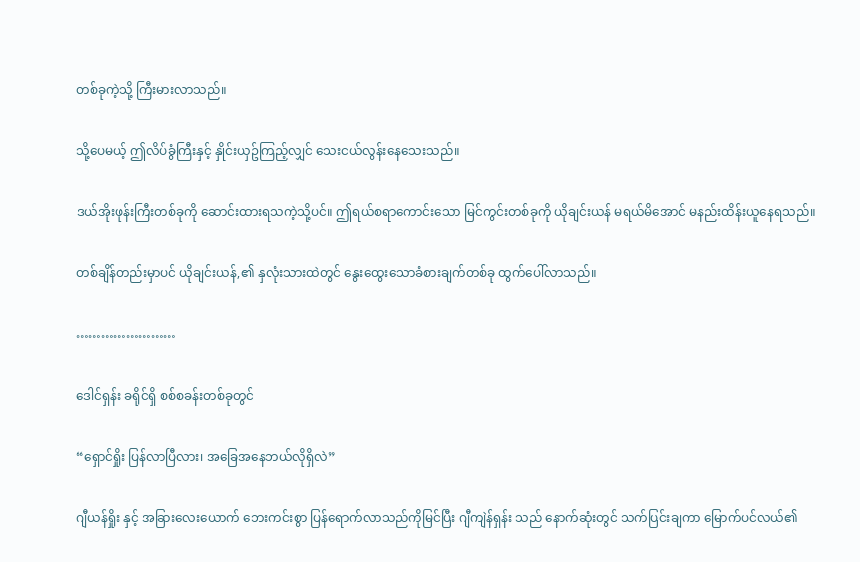တစ်ခုကဲ့သို့ ကြီးမားလာသည်။

သို့ပေမယ့် ဤလိပ်ခွံကြီးနှင့် နှိုင်းယှဥ်ကြည့်လျှင် သေးငယ်လွန်းနေသေးသည်။

ဒယ်အိုးဖုန်းကြီးတစ်ခုကို ဆောင်းထားရသကဲ့သို့ပင်။ ဤရယ်စရာကောင်းသော မြင်ကွင်းတစ်ခုကို ယိုချင်းယန် မရယ်မိအောင် မနည်းထိန်းယူနေရသည်။

တစ်ချိန်တည်းမှာပင် ယိုချင်းယန်,၏ နှလုံးသားထဲတွင် နွေးထွေးသောခံစားချက်တစ်ခု ထွက်ပေါ်လာသည်။

……………………

ဒေါင်ရှန်း ခရိုင်ရှိ စစ်စခန်းတစ်ခုတွင်

“ရှောင်ရှိုး ပြန်လာပြီလား၊ အခြေအနေဘယ်လိုရှိလဲ”

ဂျီယန်ရှိုး နှင့် အခြားလေးယောက် ဘေးကင်းစွာ ပြန်ရောက်လာသည်ကိုမြင်ပြီး ဂျီကျဲန်ရှန်း သည် နောက်ဆုံးတွင် သက်ပြင်းချကာ မြောက်ပင်လယ်၏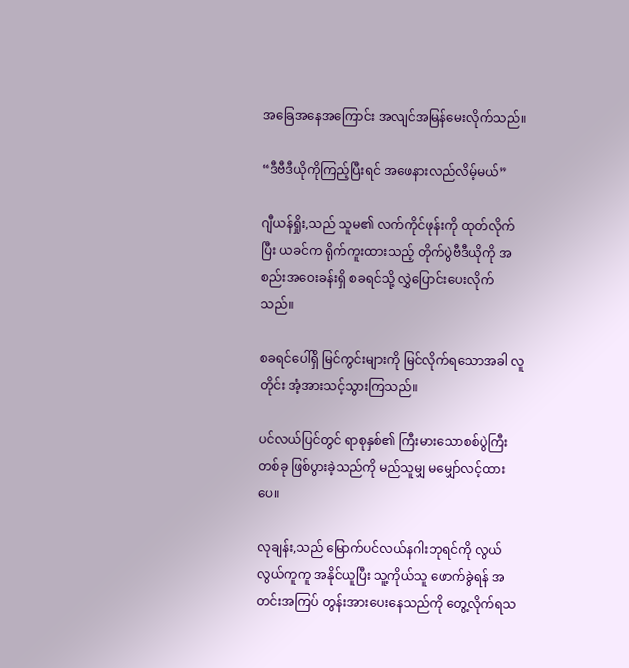အခြေအနေအကြောင်း အလျင်အမြန်မေးလိုက်သည်။

“ဒီဗီဒီယိုကိုကြည့်ပြီးရင် အဖေနားလည်လိမ့်မယ်”

ဂျီယန်ရှိုး,သည် သူမ၏ လက်ကိုင်ဖုန်းကို ထုတ်လိုက်ပြီး ယခင်က ရိုက်ကူးထားသည့် တိုက်ပွဲဗီဒီယိုကို အစည်းအဝေးခန်းရှိ စခရင်သို့ လွှဲပြောင်းပေးလိုက်သည်။

စခရင်ပေါ်ရှိ မြင်ကွင်းများကို မြင်လိုက်ရသောအခါ လူတိုင်း အံ့အားသင့်သွားကြသည်။

ပင်လယ်ပြင်တွင် ရာစုနှစ်၏ ကြီးမားသောစစ်ပွဲကြီးတစ်ခု ဖြစ်ပွားခဲ့သည်ကို မည်သူမျှ မမျှော်လင့်ထားပေ။

လုချန်း,သည် မြောက်ပင်လယ်နဂါးဘုရင်ကို လွယ်လွယ်ကူကူ အနိုင်ယူပြီး သူ့ကိုယ်သူ ဖောက်ခွဲရန် အတင်းအကြပ် တွန်းအားပေးနေသည်ကို တွေ့လိုက်ရသ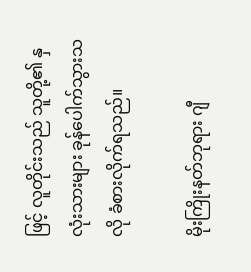ဖြင့် လူတိုင်းသည် သူတို့၏ နှလုံးသားများ ခုန်ပေါက်သွားသလို ခံစားလိုက်ရသည်။

မိုးကြိုးနတ်ဘုရား ဂျီ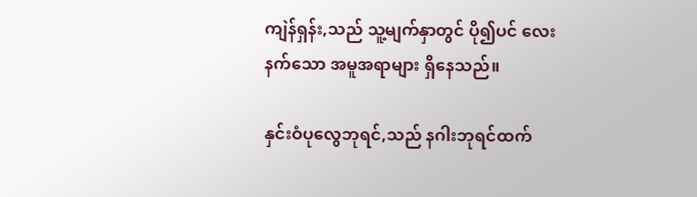ကျဲန်ရှန်း,သည် သူ့မျက်နှာတွင် ပို၍ပင် လေးနက်သော အမူအရာများ ရှိနေသည်။

နှင်းဝံပုလွေဘုရင်,သည် နဂါးဘုရင်ထက်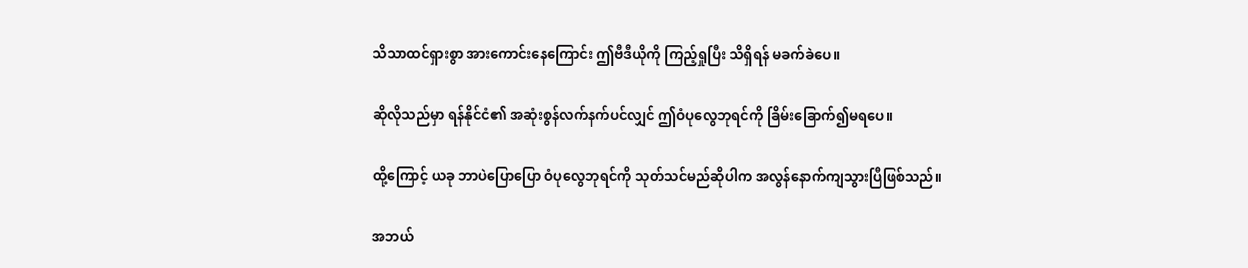သိသာထင်ရှားစွာ အားကောင်းနေကြောင်း ဤဗီဒီယိုကို ကြည့်ရှုပြီး သိရှိရန် မခက်ခဲပေ။

ဆိုလိုသည်မှာ ရန်နိုင်ငံ၏ အဆုံးစွန်လက်နက်ပင်လျှင် ဤဝံပုလွေဘုရင်ကို ခြိမ်းခြောက်၍မရပေ။

ထို့ကြောင့် ယခု ဘာပဲပြောပြော ဝံပုလွေဘုရင်ကို သုတ်သင်မည်ဆိုပါက အလွန်နောက်ကျသွားပြီဖြစ်သည်။

အဘယ်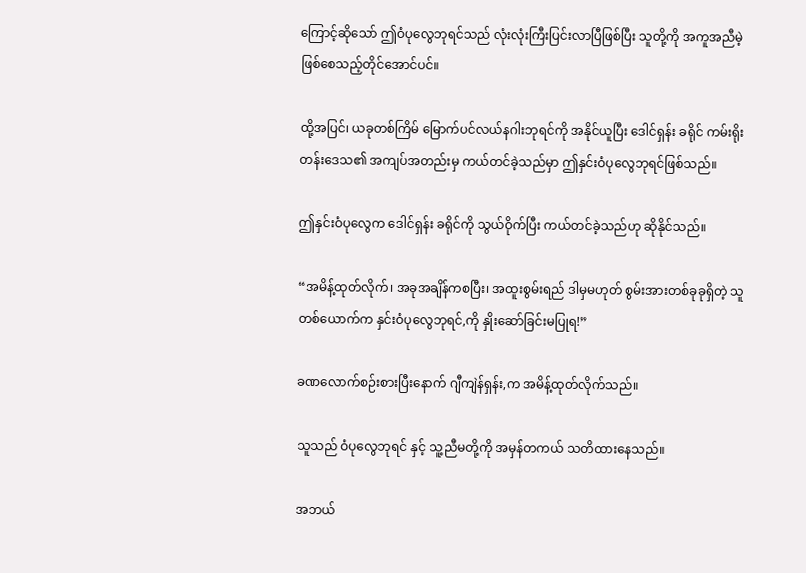ကြောင့်ဆိုသော် ဤဝံပုလွေဘုရင်သည် လုံးလုံးကြီးပြင်းလာပြီဖြစ်ပြီး သူတို့ကို အကူအညီမဲ့ဖြစ်စေသည့်တိုင်အောင်ပင်။

ထို့အပြင်၊ ယခုတစ်ကြိမ် မြောက်ပင်လယ်နဂါးဘုရင်ကို အနိုင်ယူပြီး ဒေါင်ရှန်း ခရိုင် ကမ်းရိုးတန်းဒေသ၏ အကျပ်အတည်းမှ ကယ်တင်ခဲ့သည်မှာ ဤနှင်းဝံပုလွေဘုရင်ဖြစ်သည်။

ဤနှင်းဝံပုလွေက ဒေါင်ရှန်း ခရိုင်ကို သွယ်ဝိုက်ပြီး ကယ်တင်ခဲ့သည်ဟု ဆိုနိုင်သည်။

“အမိန့်ထုတ်လိုက်၊ အခုအချိန်ကစပြီး၊ အထူးစွမ်းရည် ဒါမှမဟုတ် စွမ်းအားတစ်ခုခုရှိတဲ့ သူတစ်ယောက်က နှင်းဝံပုလွေဘုရင်,ကို နှိုးဆော်ခြင်းမပြုရ!”

ခဏလောက်စဉ်းစားပြီးနောက် ဂျီကျဲန်ရှန်း,က အမိန့်ထုတ်လိုက်သည်။

သူသည် ဝံပုလွေဘုရင် နှင့် သူ့ညီမတို့ကို အမှန်တကယ် သတိထားနေသည်။

အဘယ်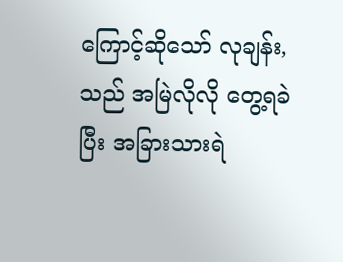ကြောင့်ဆိုသော် လုချန်း,သည် အမြဲလိုလို တွေ့ရခဲပြီး အခြားသားရဲ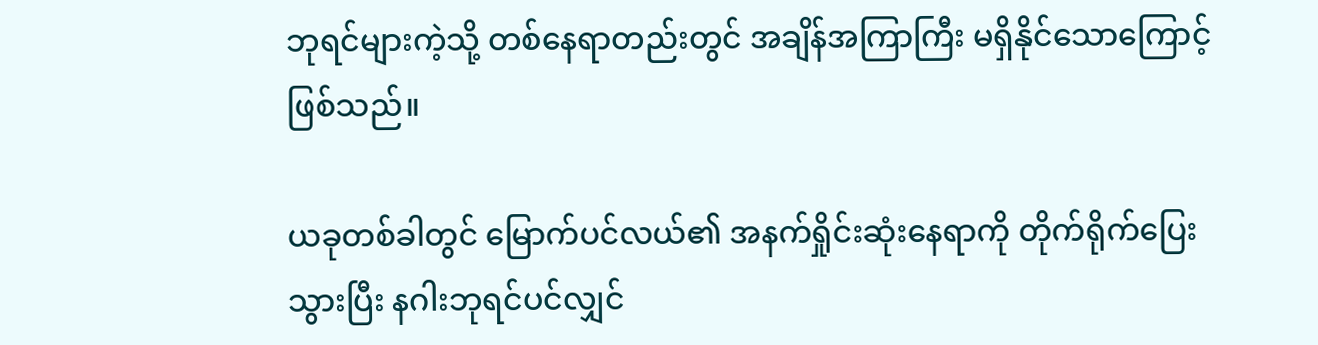ဘုရင်များကဲ့သို့ တစ်နေရာတည်းတွင် အချိန်အကြာကြီး မရှိနိုင်သောကြောင့်ဖြစ်သည်။

ယခုတစ်ခါတွင် မြောက်ပင်လယ်၏ အနက်ရှိုင်းဆုံးနေရာကို တိုက်ရိုက်ပြေးသွားပြီး နဂါးဘုရင်ပင်လျှင်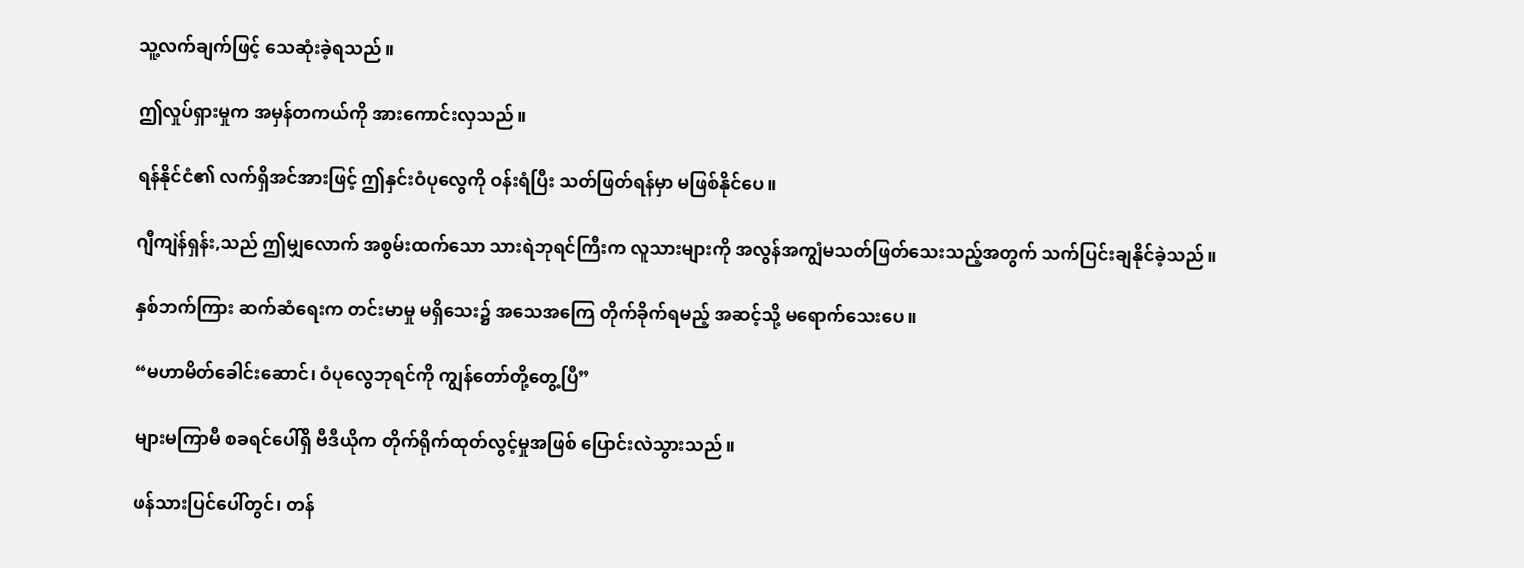သူ့လက်ချက်ဖြင့် သေဆုံးခဲ့ရသည်။

ဤလှုပ်ရှားမှုက အမှန်တကယ်ကို အားကောင်းလှသည်။

ရန်နိုင်ငံ၏ လက်ရှိအင်အားဖြင့် ဤနှင်းဝံပုလွေကို ဝန်းရံပြီး သတ်ဖြတ်ရန်မှာ မဖြစ်နိုင်ပေ။

ဂျီကျဲန်ရှန်း,သည် ဤမျှလောက် အစွမ်းထက်သော သားရဲဘုရင်ကြီးက လူသားများကို အလွန်အကျွံမသတ်ဖြတ်သေးသည့်အတွက် သက်ပြင်းချနိုင်ခဲ့သည်။

နှစ်ဘက်ကြား ဆက်ဆံရေးက တင်းမာမှု မရှိသေး၌ အသေအကြေ တိုက်ခိုက်ရမည့် အဆင့်သို့ မရောက်သေးပေ။

“မဟာမိတ်ခေါင်းဆောင်၊ ဝံပုလွေဘုရင်ကို ကျွန်တော်တို့တွေ့ပြီ”

များမကြာမီ စခရင်ပေါ်ရှိ ဗီဒီယိုက တိုက်ရိုက်ထုတ်လွင့်မှုအဖြစ် ပြောင်းလဲသွားသည်။

ဖန်သားပြင်ပေါ်တွင်၊ တန်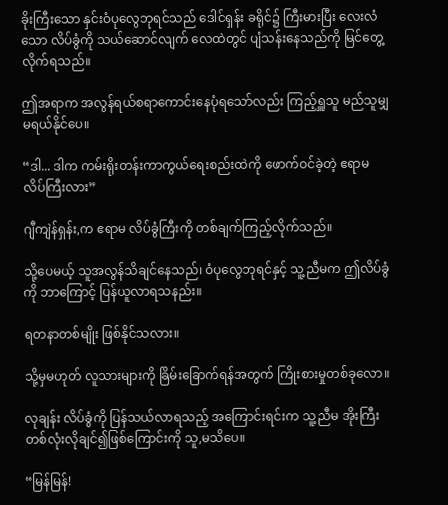ခိုးကြီးသော နှင်းဝံပုလွေဘုရင်သည် ဒေါင်ရှန်း ခရိုင်၌ ကြီးမားပြီး လေးလံသော လိပ်ခွံကို သယ်ဆောင်လျက် လေထဲတွင် ပျံသန်းနေသည်ကို မြင်တွေ့လိုက်ရသည်။

ဤအရာက အလွန်ရယ်စရာကောင်းနေပုံရသော်လည်း ကြည့်ရှူသူ မည်သူမျှ မရယ်နိုင်ပေ။

“ဒါ... ဒါက ကမ်းရိုးတန်းကာကွယ်ရေးစည်းထဲကို ဖောက်ဝင်ခဲ့တဲ့ ဧရာမလိပ်ကြီးလား”

ဂျီကျဲန်ရှန်း,က ဧရာမ လိပ်ခွံကြီးကို တစ်ချက်ကြည့်လိုက်သည်။

သို့ပေမယ့် သူအလွန်သိချင်နေသည်၊ ဝံပုလွေဘုရင်နှင့် သူ့ညီမက ဤလိပ်ခွံကို ဘာကြောင့် ပြန်ယူလာရသနည်း။

ရတနာတစ်မျိုး ဖြစ်နိုင်သလား။

သို့မှမဟုတ် လူသားများကို ခြိမ်းခြောက်ရန်အတွက် ကြိုးစားမှုတစ်ခုလော။

လုချန်း လိပ်ခွံကို ပြန်သယ်လာရသည့် အကြောင်းရင်းက သူ့ညီမ အိုးကြီးတစ်လုံးလိုချင်၍ဖြစ်ကြောင်းကို သူ,မသိပေ။

“မြန်မြန်!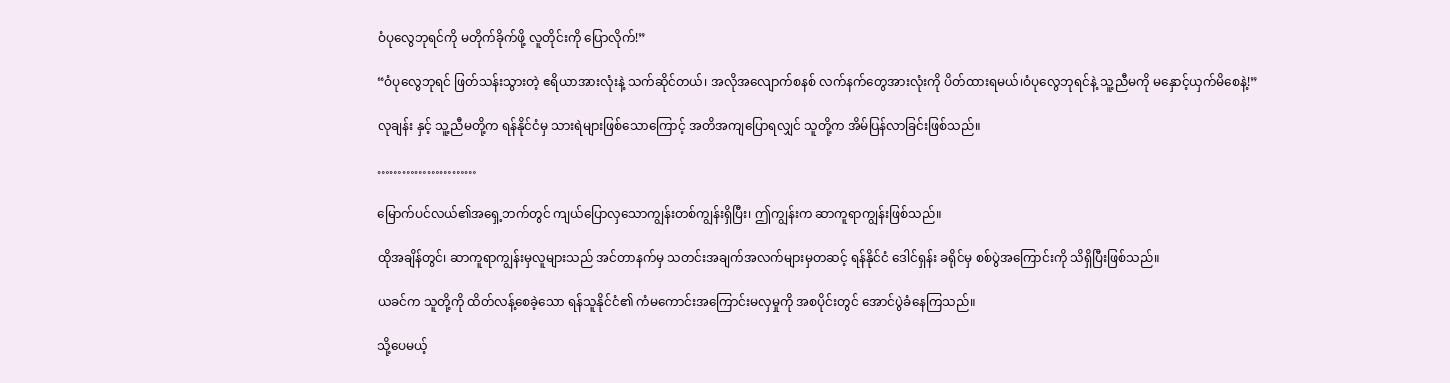ဝံပုလွေဘုရင်ကို မတိုက်ခိုက်ဖို့ လူတိုင်းကို ပြောလိုက်!”

“ဝံပုလွေဘုရင် ဖြတ်သန်းသွားတဲ့ ဧရိယာအားလုံးနဲ့ သက်ဆိုင်တယ်၊ အလိုအလျောက်စနစ် လက်နက်တွေအားလုံးကို ပိတ်ထားရမယ်၊ဝံပုလွေဘုရင်နဲ့ သူ့ညီမကို မနှောင့်ယှက်မိစေနဲ့!”

လုချန်း နှင့် သူ့ညီမတို့က ရန်နိုင်ငံမှ သားရဲများဖြစ်သောကြောင့် အတိအကျပြောရလျှင် သူတို့က အိမ်ပြန်လာခြင်းဖြစ်သည်။

……………………

မြောက်ပင်လယ်၏အရှေ့ဘက်တွင် ကျယ်ပြောလှသောကျွန်းတစ်ကျွန်းရှိပြီး၊ ဤကျွန်းက ဆာကူရာကျွန်းဖြစ်သည်။

ထိုအချိန်တွင်၊ ဆာကူရာကျွန်းမှလူများသည် အင်တာနက်မှ သတင်းအချက်အလက်များမှတဆင့် ရန်နိုင်ငံ ဒေါင်ရှန်း ခရိုင်မှ စစ်ပွဲအကြောင်းကို သိရှိပြီးဖြစ်သည်။

ယခင်က သူတို့ကို ထိတ်လန့်စေခဲ့သော ရန်သူနိုင်ငံ၏ ကံမကောင်းအကြောင်းမလှမှုကို အစပိုင်းတွင် အောင်ပွဲခံနေကြသည်။

သို့ပေမယ့်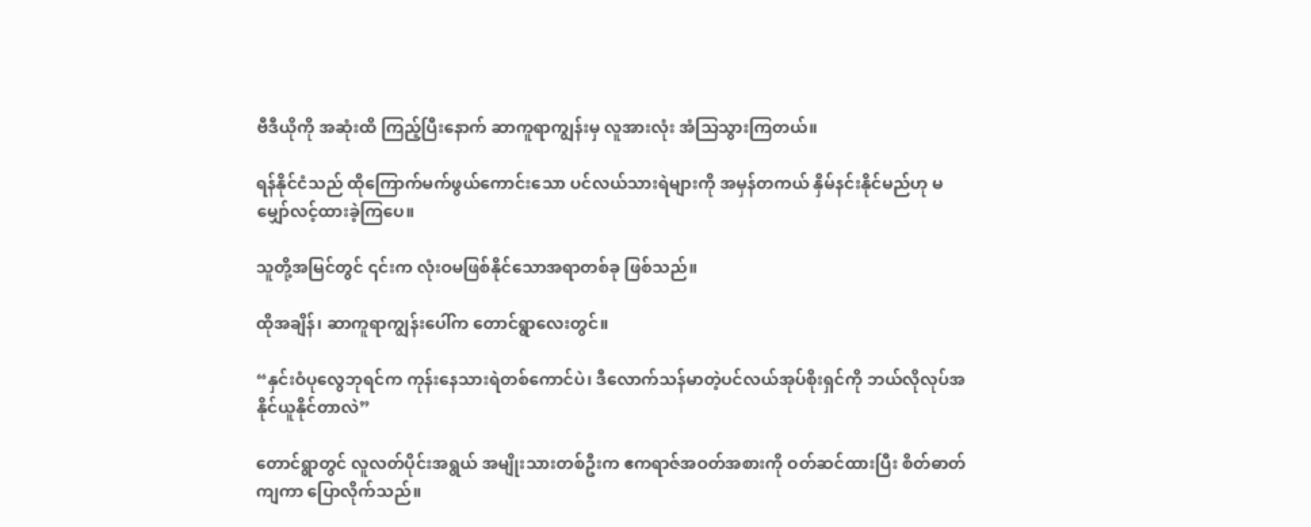ဗီဒီယိုကို အဆုံးထိ ကြည့်ပြီးနောက် ဆာကူရာကျွန်းမှ လူအားလုံး အံသြသွားကြတယ်။

ရန်နိုင်ငံသည် ထိုကြောက်မက်ဖွယ်ကောင်းသော ပင်လယ်သားရဲများကို အမှန်တကယ် နှိမ်နင်းနိုင်မည်ဟု မမျှော်လင့်ထားခဲ့ကြပေ။

သူတို့အမြင်တွင် ၎င်းက လုံးဝမဖြစ်နိုင်သောအရာတစ်ခု ဖြစ်သည်။

ထိုအချိန်၊ ဆာကူရာကျွန်းပေါ်က တောင်ရွာလေးတွင်။

“နှင်းဝံပုလွေဘုရင်က ကုန်းနေသားရဲတစ်ကောင်ပဲ၊ ဒီလောက်သန်မာတဲ့ပင်လယ်အုပ်စိုးရှင်ကို ဘယ်လိုလုပ်အနိုင်ယူနိုင်တာလဲ”

တောင်ရွာတွင် လူလတ်ပိုင်းအရွယ် အမျိုးသားတစ်ဦးက ဧကရာဇ်အဝတ်အစားကို ဝတ်ဆင်ထားပြီး စိတ်ဓာတ်ကျကာ ပြောလိုက်သည်။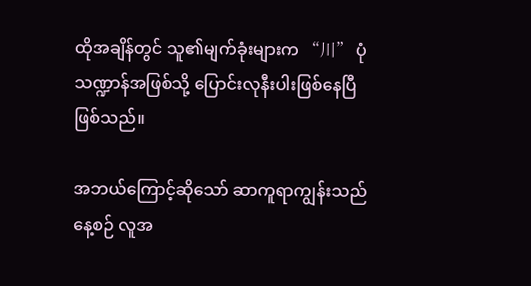ထိုအချိန်တွင် သူ၏မျက်ခုံးများက “川” ပုံသဏ္ဍာန်အဖြစ်သို့ ပြောင်းလုနီးပါးဖြစ်နေပြီဖြစ်သည်။

အဘယ်ကြောင့်ဆိုသော် ဆာကူရာကျွန်းသည် နေ့စဉ် လူအ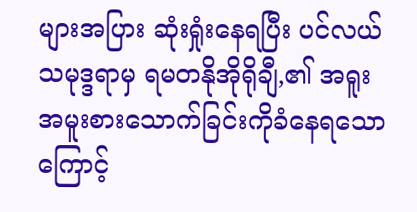များအပြား ဆုံးရှုံးနေရပြီး ပင်လယ်သမုဒ္ဒရာမှ ရမတနိုအိုရိုချီ,၏ အရူးအမူးစားသောက်ခြင်းကိုခံနေရသောကြောင့်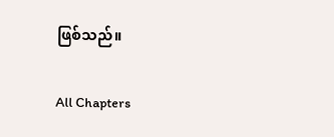ဖြစ်သည်။

All Chapters